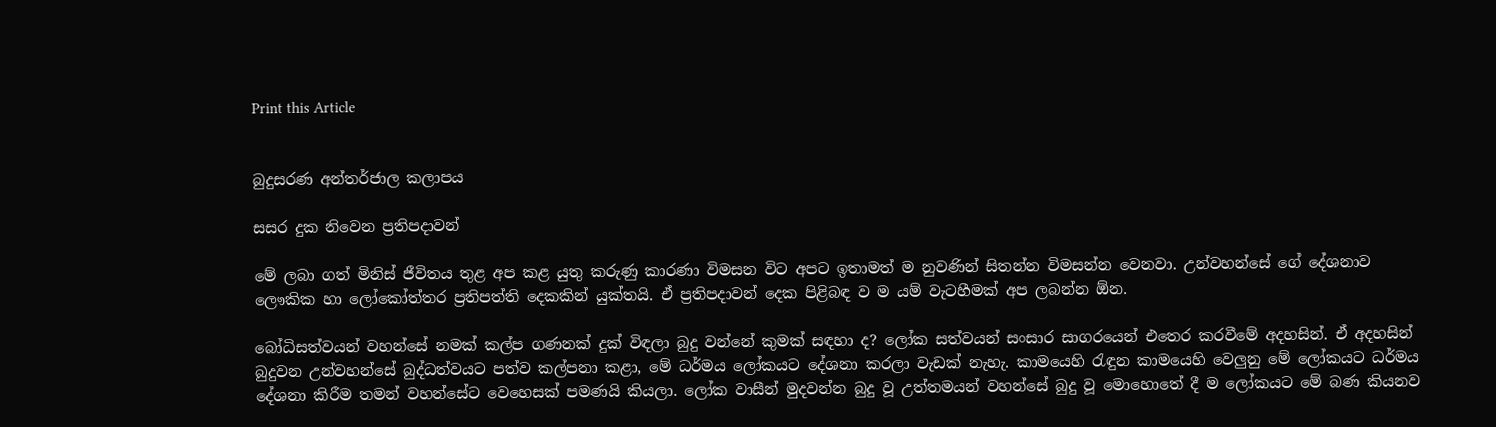Print this Article


බුදුසරණ අන්තර්ජාල කලාපය

සසර දුක නිවෙන ප්‍රතිපදාවන්

මේ ලබා ගත් මිනිස් ජීවිතය තුළ අප කළ යුතු කරුණු කාරණා විමසන විට අපට ඉතාමත් ම නුවණින් සිතන්න විමසන්න වෙනවා. උන්වහන්සේ ගේ දේශනාව ලෞකික හා ලෝකෝත්තර ප්‍රතිපත්ති දෙකකින් යුක්තයි. ඒ ප්‍රතිපදාවන් දෙක පිළිබඳ ව ම යම් වැටහීමක් අප ලබන්න ඕන.

බෝධිසත්වයන් වහන්සේ නමක් කල්ප ගණනක් දුක් විඳලා බුදු වන්නේ කුමක් සඳහා ද? ලෝක සත්වයන් සංසාර සාගරයෙන් එතෙර කරවීමේ අදහසින්. ඒ අදහසින් බුදුවන උන්වහන්සේ බුද්ධත්වයට පත්ව කල්පනා කළා, මේ ධර්මය ලෝකයට දේශනා කරලා වැඩක් නැහැ. කාමයෙහි රැඳුන කාමයෙහි වෙලුනු මේ ලෝකයට ධර්මය දේශනා කිරීම තමන් වහන්සේට වෙහෙසක් පමණයි කියලා. ලෝක වාසීන් මුදවන්න බුදු වූ උත්තමයන් වහන්සේ බුදු වූ මොහොතේ දී ම ලෝකයට මේ බණ කියනව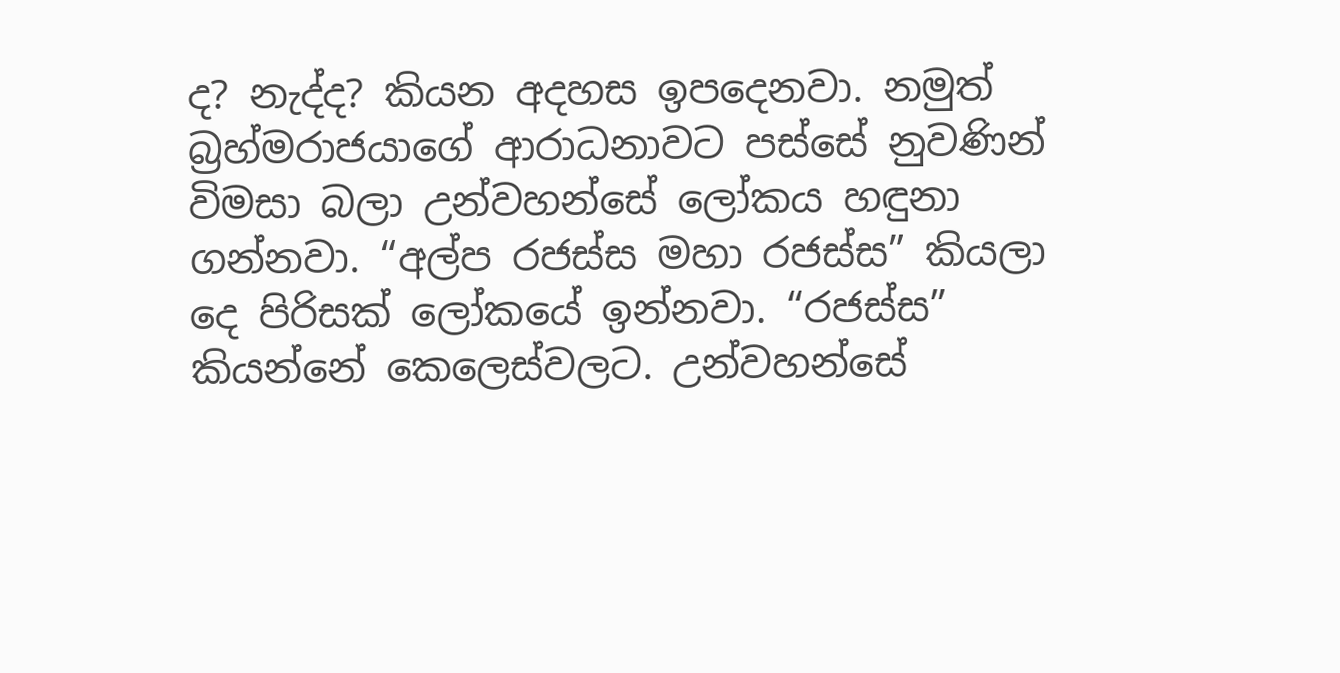ද? නැද්ද? කියන අදහස ඉපදෙනවා. නමුත් බ්‍රහ්මරාජයාගේ ආරාධනාවට පස්සේ නුවණින් විමසා බලා උන්වහන්සේ ලෝකය හඳුනා ගන්නවා. “අල්ප රජස්ස මහා රජස්ස” කියලා දෙ පිරිසක් ලෝකයේ ඉන්නවා. “රජස්ස” කියන්නේ කෙලෙස්වලට. උන්වහන්සේ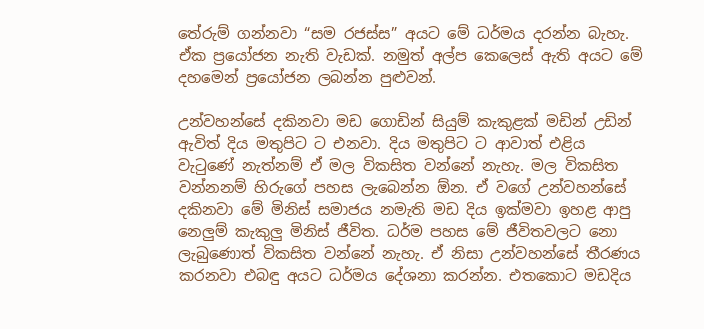තේරුම් ගන්නවා “සම රජස්ස” අයට මේ ධර්මය දරන්න බැහැ. ඒක ප්‍රයෝජන නැති වැඩක්. නමුත් අල්ප කෙලෙස් ඇති අයට මේ දහමෙන් ප්‍රයෝජන ලබන්න පුළුවන්.

උන්වහන්සේ දකිනවා මඩ ගොඩින් සියුම් කැකුළක් මඩින් උඩින් ඇවිත් දිය මතුපිට ට එනවා. දිය මතුපිට ට ආවාත් එළිය වැටුණේ නැත්නම් ඒ මල විකසිත වන්නේ නැහැ. මල විකසිත වන්නනම් හිරුගේ පහස ලැබෙන්න ඕන. ඒ වගේ උන්වහන්සේ දකිනවා මේ මිනිස් සමාජය නමැති මඩ දිය ඉක්මවා ඉහළ ආපු නෙලුම් කැකුලු මිනිස් ජීවිත. ධර්ම පහස මේ ජීවිතවලට නො ලැබුණොත් විකසිත වන්නේ නැහැ. ඒ නිසා උන්වහන්සේ තීරණය කරනවා එබඳු අයට ධර්මය දේශනා කරන්න. එතකොට මඩදිය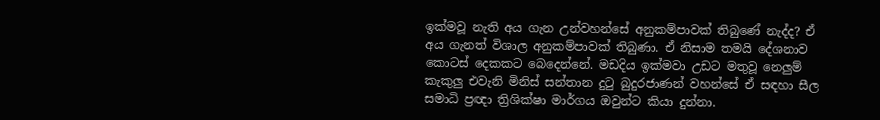ඉක්මවූ නැති අය ගැන උන්වහන්සේ අනුකම්පාවක් තිබුණේ නැද්ද? ඒ අය ගැනත් විශාල අනුකම්පාවක් තිබුණා. ඒ නිසාම තමයි දේශනාව කොටස් දෙකකට බෙදෙන්නේ. මඩදිය ඉක්මවා උඩට මතුවූ නෙලුම් කැකුලු එවැනි මිනිස් සන්තාන දුටු බුදුරජාණන් වහන්සේ ඒ සඳහා සීල සමාධි ප්‍රඥා ත්‍රිශික්ෂා මාර්ගය ඔවුන්ට කියා දුන්නා.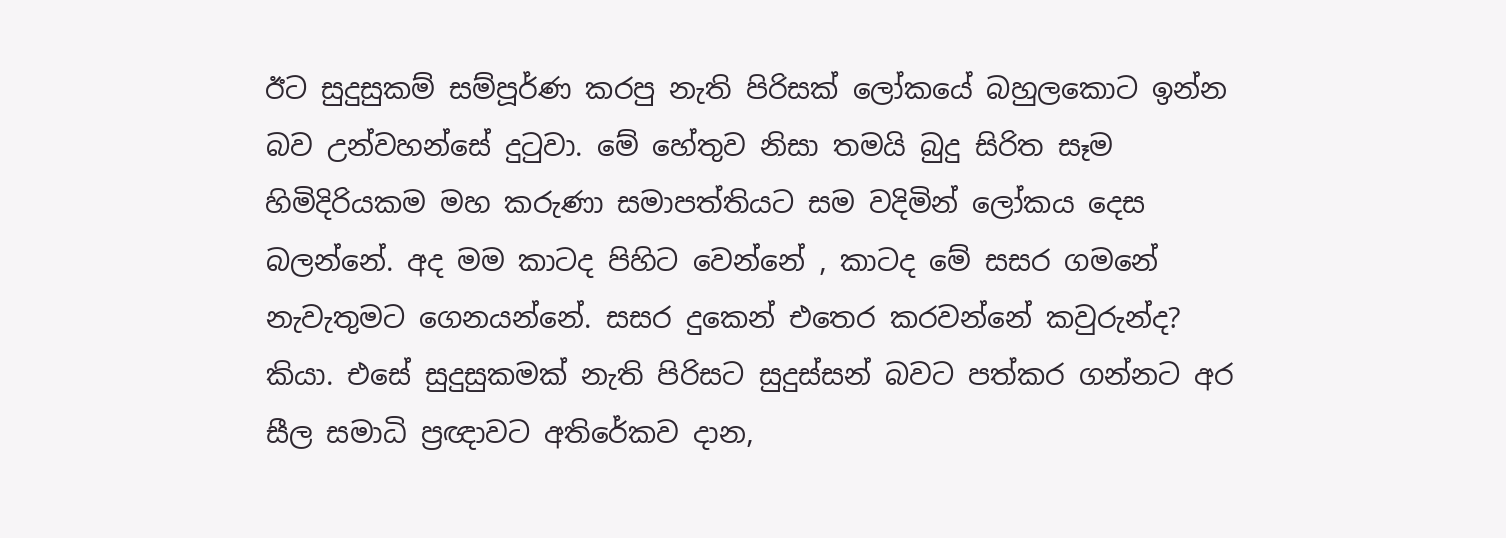ඊට සුදුසුකම් සම්පූර්ණ කරපු නැති පිරිසක් ලෝකයේ බහුලකොට ඉන්න බව උන්වහන්සේ දුටුවා. මේ හේතුව නිසා තමයි බුදු සිරිත සෑම හිමිදිරියකම මහ කරුණා සමාපත්තියට සම වදිමින් ලෝකය දෙස බලන්නේ. අද මම කාටද පිහිට වෙන්නේ , කාටද මේ සසර ගමනේ නැවැතුමට ගෙනයන්නේ. සසර දුකෙන් එතෙර කරවන්නේ කවුරුන්ද? කියා. එසේ සුදුසුකමක් නැති පිරිසට සුදුස්සන් බවට පත්කර ගන්නට අර සීල සමාධි ප්‍රඥාවට අතිරේකව දාන,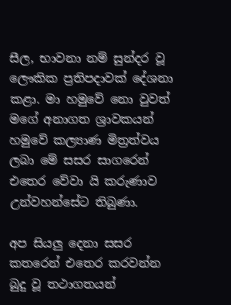සීල, භාවනා නම් සුන්දර වූ ලෞකික ප්‍රතිපදාවක් දේශනා කළා. මා හමුවේ නො වුවත් මගේ අනාගත ශ්‍රාවකයන් හමුවේ කල්‍යාණ මිත්‍රත්වය ලබා මේ සසර සාගරෙන් එතෙර වේවා යි කරුණාව උන්වහන්සේට තිබුණා.

අප සියලු දෙනා සසර කතරෙන් එතෙර කරවන්න බුදු වූ තථාගතයන්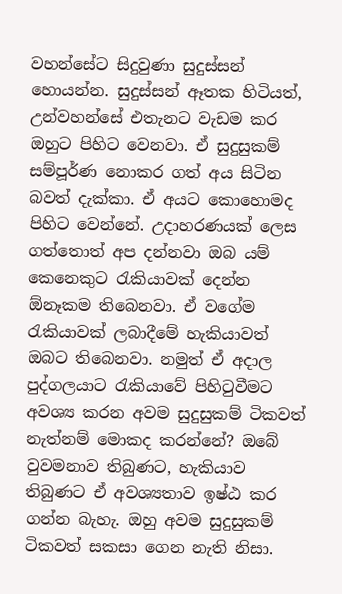වහන්සේට සිදුවුණා සුදුස්සන් හොයන්න. සුදුස්සන් ඈතක හිටියත්, උන්වහන්සේ එතැනට වැඩම කර ඔහුට පිහිට වෙනවා. ඒ සුදුසුකම් සම්පූර්ණ නොකර ගත් අය සිටින බවත් දැක්කා. ඒ අයට කොහොමද පිහිට වෙන්නේ. උදාහරණයක් ලෙස ගත්තොත් අප දන්නවා ඔබ යම් කෙනෙකුට රැකියාවක් දෙන්න ඕනෑකම තිබෙනවා. ඒ වගේම රැකියාවක් ලබාදීමේ හැකියාවත් ඔබට තිබෙනවා. නමුත් ඒ අදාල පුද්ගලයාට රැකියාවේ පිහිටුවීමට අවශ්‍ය කරන අවම සුදුසුකම් ටිකවත් නැත්නම් මොකද කරන්නේ? ඔබේ වුවමනාව තිබුණට, හැකියාව තිබුණට ඒ අවශ්‍යතාව ඉෂ්ඨ කර ගන්න බැහැ. ඔහු අවම සුදුසුකම් ටිකවත් සකසා ගෙන නැති නිසා.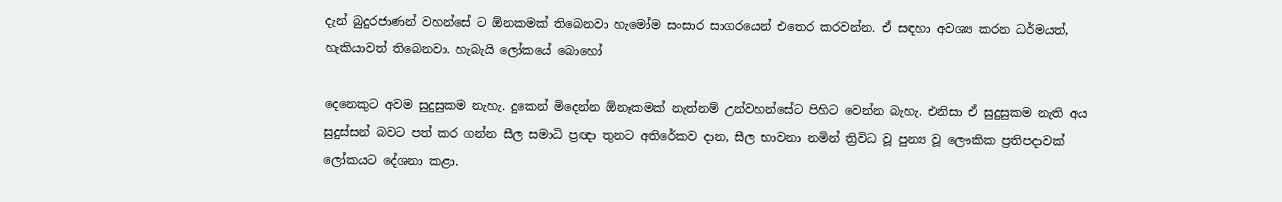දැන් බුදුරජාණන් වහන්සේ ට ඕනකමක් තිබෙනවා හැමෝම සංසාර සාගරයෙන් එතෙර කරවන්න. ඒ සඳහා අවශ්‍ය කරන ධර්මයත්, හැකියාවත් තිබෙනවා. හැබැයි ලෝකයේ බොහෝ

දෙනෙකුට අවම සුදුසුකම නැහැ. දුකෙන් මිදෙන්න ඕනෑකමක් නැත්නම් උන්වහන්සේට පිහිට වෙන්න බැහැ. එනිසා ඒ සුදුසුකම නැති අය සුදුස්සන් බවට පත් කර ගන්න සීල සමාධි ප්‍රඥා තුනට අතිරේකව දාන, සීල භාවනා නමින් ත්‍රිවිධ වූ පුන්‍ය වූ ලෞකික ප්‍රතිපදාවක් ලෝකයට දේශනා කළා.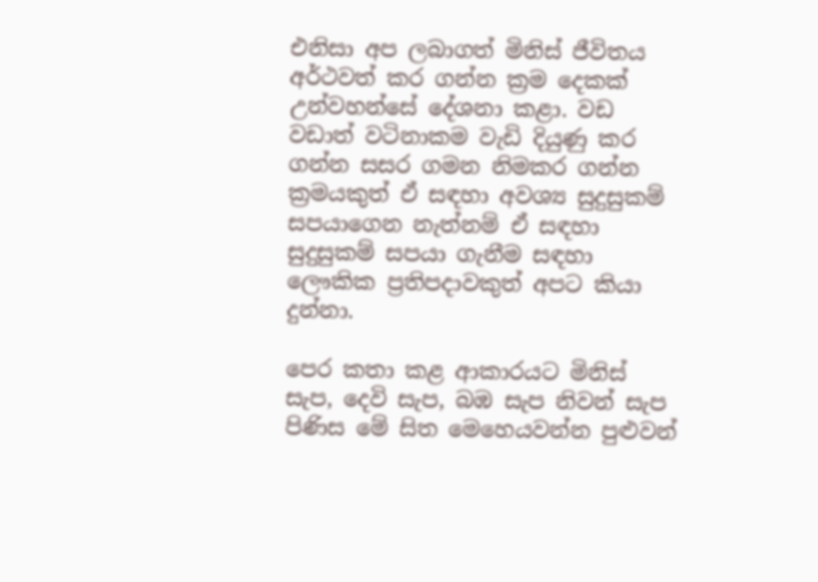එනිසා අප ලබාගත් මිනිස් ජීවිතය අර්ථවත් කර ගන්න ක්‍රම දෙකක් උන්වහන්සේ දේශනා කළා. වඩ වඩාත් වටිනාකම වැඩි දියුණු කර ගන්න සසර ගමන නිමකර ගන්න ක්‍රමයකුත් ඒ සඳහා අවශ්‍ය සුදුසුකම් සපයාගෙන නැත්නම් ඒ සඳහා සුදුසුකම් සපයා ගැනීම සඳහා ලෞකික ප්‍රතිපදාවකුත් අපට කියා දුන්නා.

පෙර කතා කළ ආකාරයට මිනිස් සැප, දෙවි සැප, බඹ සැප නිවන් සැප පිණිස මේ සිත මෙහෙයවන්න පුළුවන්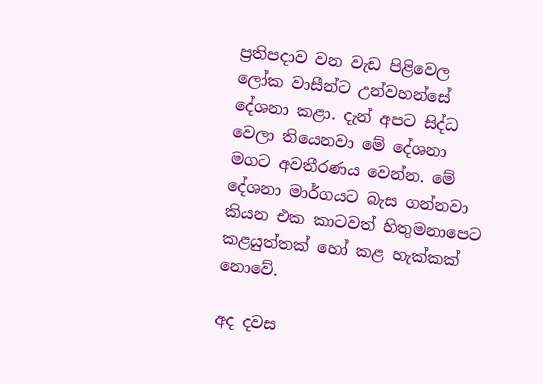ප්‍රතිපදාව වන වැඩ පිළිවෙල ලෝක වාසීන්ට උන්වහන්සේ දේශනා කළා. දැන් අපට සිද්ධ වෙලා තියෙනවා මේ දේශනා මගට අවතීරණය වෙන්න. මේ දේශනා මාර්ගයට බැස ගන්නවා කියන එක කාටවත් හිතුමනාපෙට කළයුත්තක් හෝ කළ හැක්කක් නොවේ.

අද දවස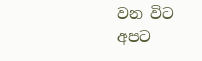වන විට අපට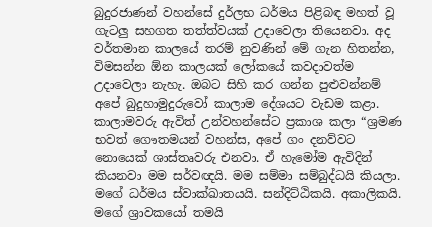බුදුරජාණන් වහන්සේ දුර්ලභ ධර්මය පිළිබඳ මහත් වූ ගැටලු සහගත තත්ත්වයක් උදාවෙලා තියෙනවා. අද වර්තමාන කාලයේ තරම් නුවණින් මේ ගැන හිතන්න, විමසන්න ඕන කාලයක් ලෝකයේ කවදාවත්ම උදාවෙලා නැහැ. ඔබට සිහි කර ගන්න පුළුවන්නම් අපේ බුදුහාමුදුරුවෝ කාලාම දේශයට වැඩම කළා. කාලාමවරු ඇවිත් උන්වහන්සේට ප්‍රකාශ කලා “ශ්‍රමණ භවත් ගෞතමයන් වහන්ස, අපේ ගං දනව්වට නොයෙක් ශාස්තෘවරු එනවා. ඒ හැමෝම ඇවිදින් කියනවා මම සර්වඥයි. මම සම්මා සම්බුද්ධයි කියලා. මගේ ධර්මය ස්වාක්ඛාතයයි. සන්දිට්ඨිකයි. අකාලිකයි. මගේ ශ්‍රාවකයෝ තමයි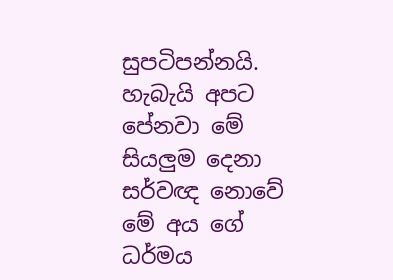සුපටිපන්නයි. හැබැයි අපට පේනවා මේ සියලුම දෙනා සර්වඥ නොවේ මේ අය ගේ ධර්මය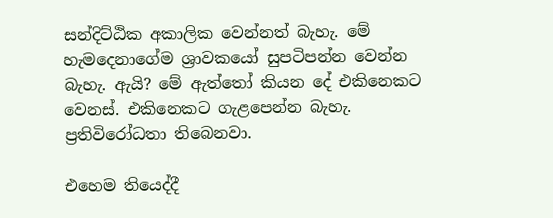සන්දිට්ඨික අකාලික වෙන්නත් බැහැ. මේ හැමදෙනාගේම ශ්‍රාවකයෝ සුපටිපන්න වෙන්න බැහැ. ඇයි? මේ ඇත්තෝ කියන දේ එකිනෙකට වෙනස්. එකිනෙකට ගැළපෙන්න බැහැ. ප්‍රතිවිරෝධතා තිබෙනවා.

එහෙම තියෙද්දී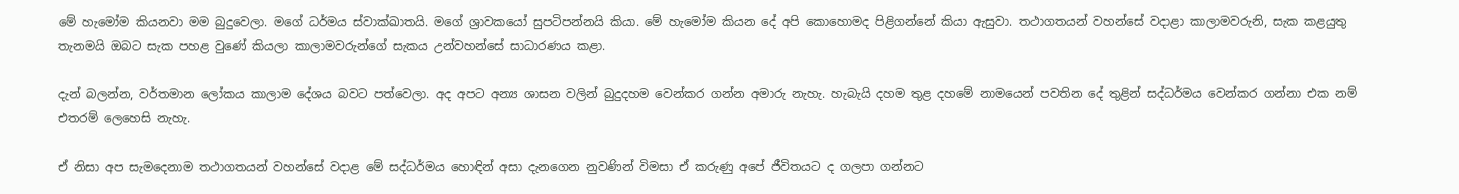මේ හැමෝම කියනවා මම බුදුවෙලා. මගේ ධර්මය ස්වාක්ඛාතයි. මගේ ශ්‍රාවකයෝ සුපටිපන්නයි කියා. මේ හැමෝම කියන දේ අපි කොහොමද පිළිගන්නේ කියා ඇසුවා. තථාගතයන් වහන්සේ වදාළා කාලාමවරුනි, සැක කළයුතු තැනමයි ඔබට සැක පහළ වුණේ කියලා කාලාමවරුන්ගේ සැකය උන්වහන්සේ සාධාරණය කළා.

දැන් බලන්න, වර්තමාන ලෝකය කාලාම දේශය බවට පත්වෙලා. අද අපට අන්‍ය ශාසන වලින් බුදුදහම වෙන්කර ගන්න අමාරු නැහැ. හැබැයි දහම තුළ දහමේ නාමයෙන් පවතින දේ තුළින් සද්ධර්මය වෙන්කර ගන්නා එක නම් එතරම් ලෙහෙසි නැහැ.

ඒ නිසා අප සැමදෙනාම තථාගතයන් වහන්සේ වදාළ මේ සද්ධර්මය හොඳින් අසා දැනගෙන නුවණින් විමසා ඒ කරුණු අපේ ජීවිතයට ද ගලපා ගන්නට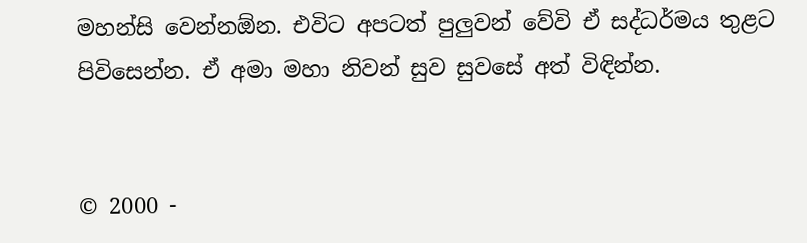මහන්සි වෙන්නඕන. එවිට අපටත් පුලුවන් වේවි ඒ සද්ධර්මය තුළට පිවිසෙන්න. ඒ අමා මහා නිවන් සුව සුවසේ අත් විඳින්න.


© 2000 -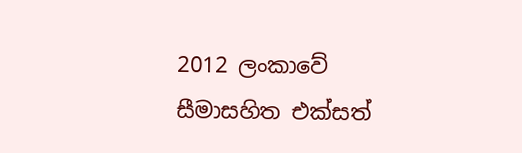2012 ලංකාවේ සීමාසහිත එක්සත්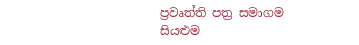ප්‍රවෘත්ති පත්‍ර සමාගම
සියළුම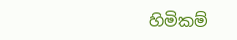හිමිකම්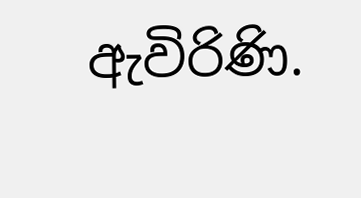ඇවිරිණි.